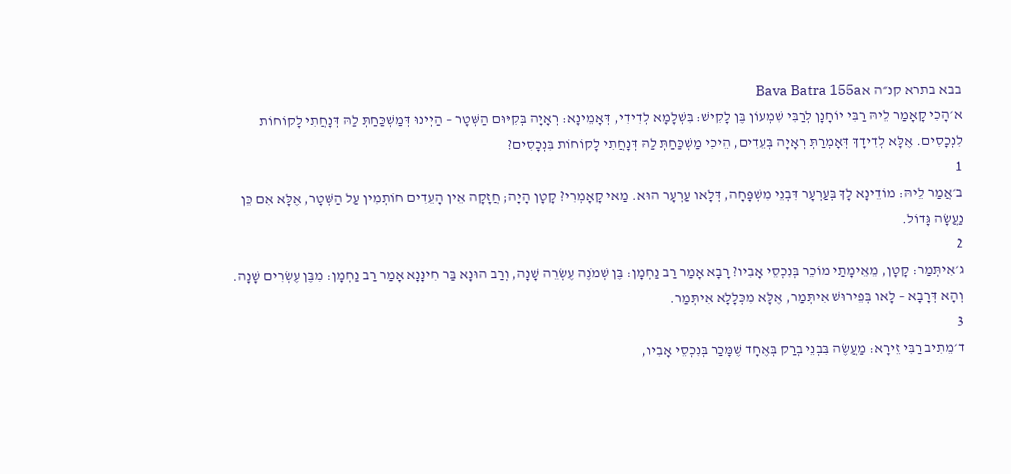בבא בתרא קנ״ה אBava Batra 155a
א׳הָכִי קָאָמַר לֵיהּ רַבִּי יוֹחָנָן לְרַבִּי שִׁמְעוֹן בֶּן לָקִישׁ: בִּשְׁלָמָא לְדִידִי, דְּאָמֵינָא: רְאָיָה בְּקִיּוּם הַשְּׁטָר – הַיְינוּ דְּמַשְׁכַּחַתְּ לַהּ דְּנָחֲתִי לָקוֹחוֹת לִנְכָסִים. אֶלָּא לְדִידָךְ דְּאָמְרַתְּ רְאָיָה בְּעֵדִים, הֵיכִי מַשְׁכַּחַתְּ לַהּ דְּנָחֲתִי לָקוֹחוֹת בִּנְכָסִים?
1
ב׳אֲמַר לֵיהּ: מוֹדֵינָא לָךְ בְּעַרְעָר דִּבְנֵי מִשְׁפָּחָה, דְּלָאו עַרְעָר הוּא. מַאי קָאָמְרִי? קָטָן הָיָה; חֲזָקָה אֵין הָעֵדִים חוֹתְמִין עַל הַשְּׁטָר, אֶלָּא אִם כֵּן נַעֲשָׂה גָּדוֹל.
2
ג׳אִיתְּמַר: קָטָן, מֵאֵימָתַי מוֹכֵר בְּנִכְסֵי אָבִיו? רָבָא אָמַר רַב נַחְמָן: בֶּן שְׁמֹנֶה עֶשְׂרֵה שָׁנָה, וְרַב הוּנָא בַּר חִינָּנָא אָמַר רַב נַחְמָן: מִבֶּן עֶשְׂרִים שָׁנָה. וְהָא דְּרָבָא – לָאו בְּפֵירוּשׁ אִיתְּמַר, אֶלָּא מִכְּלָלָא אִיתְּמַר.
3
ד׳מֵתִיב רַבִּי זֵירָא: מַעֲשֶׂה בִּבְנֵי בְרַק בְּאֶחָד שֶׁמָּכַר בְּנִכְסֵי אָבִיו,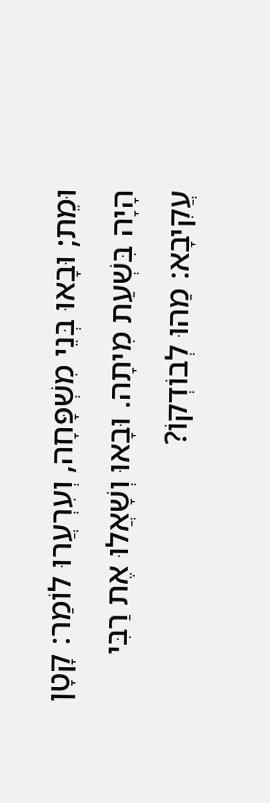וּמֵת; וּבָאוּ בְּנֵי מִשְׁפָּחָה, וְעִרְעֲרוּ לוֹמַר: קָטָן הָיָה בִּשְׁעַת מִיתָה. וּבָאוּ וְשָׁאֲלוּ אֶת רַבִּי עֲקִיבָא: מַהוּ לְבוֹדְקוֹ?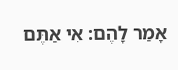אָמַר לָהֶם: אִי אַתֶּם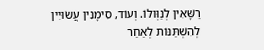רַשָּׁאִין לְנַוְּולוֹ. וְעוֹד, סִימָנִין עֲשׂוּיִין לְהִשְׁתַּנּוֹת לְאַחַר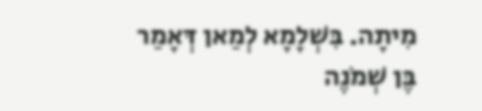מִיתָה. בִּשְׁלָמָא לְמַאן דְּאָמַר בֶּן שְׁמֹנֶה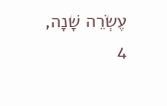עֶשְׂרֵה שָׁנָה,
4